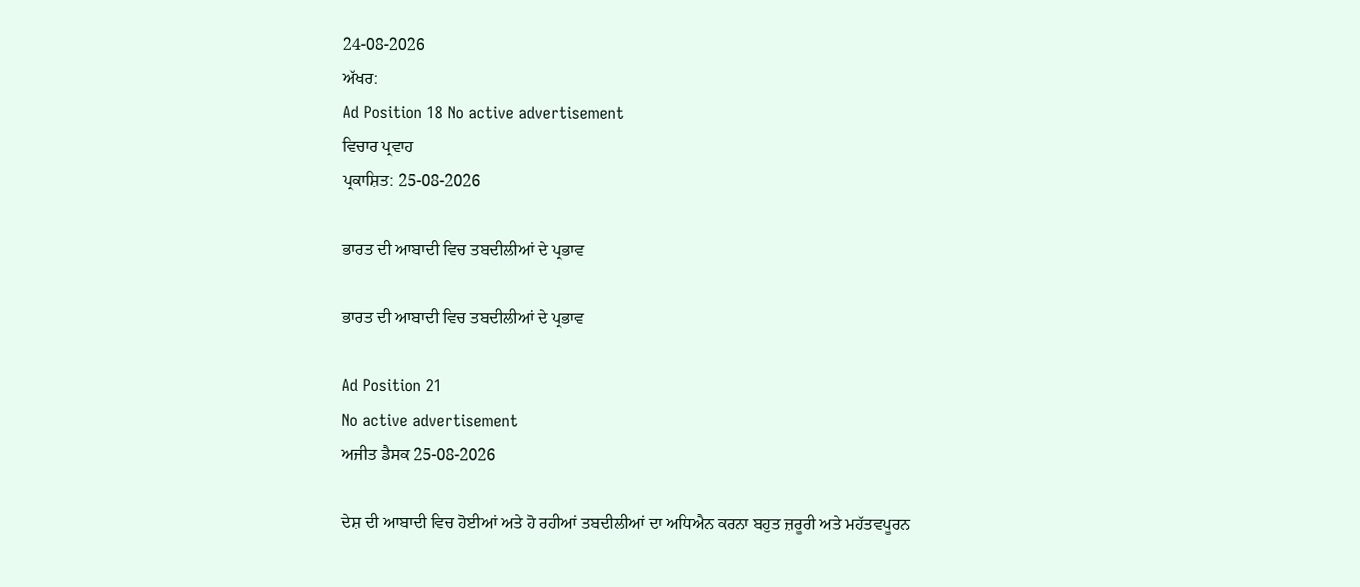24-08-2026
ਅੱਖਰ:
Ad Position 18 No active advertisement
ਵਿਚਾਰ ਪ੍ਰਵਾਹ
ਪ੍ਰਕਾਸ਼ਿਤ: 25-08-2026

ਭਾਰਤ ਦੀ ਆਬਾਦੀ ਵਿਚ ਤਬਦੀਲੀਆਂ ਦੇ ਪ੍ਰਭਾਵ

ਭਾਰਤ ਦੀ ਆਬਾਦੀ ਵਿਚ ਤਬਦੀਲੀਆਂ ਦੇ ਪ੍ਰਭਾਵ

Ad Position 21
No active advertisement
ਅਜੀਤ ਡੈਸਕ 25-08-2026

ਦੇਸ਼ ਦੀ ਆਬਾਦੀ ਵਿਚ ਹੋਈਆਂ ਅਤੇ ਹੋ ਰਹੀਆਂ ਤਬਦੀਲੀਆਂ ਦਾ ਅਧਿਐਨ ਕਰਨਾ ਬਹੁਤ ਜ਼ਰੂਰੀ ਅਤੇ ਮਹੱਤਵਪੂਰਨ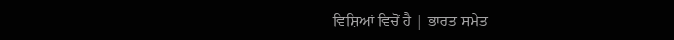ਵਿਸ਼ਿਆਂ ਵਿਚੋਂ ਹੈ | ਭਾਰਤ ਸਮੇਤ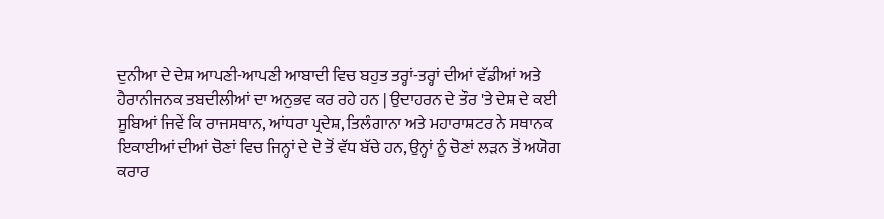ਦੁਨੀਆ ਦੇ ਦੇਸ਼ ਆਪਣੀ-ਆਪਣੀ ਆਬਾਦੀ ਵਿਚ ਬਹੁਤ ਤਰ੍ਹਾਂ-ਤਰ੍ਹਾਂ ਦੀਆਂ ਵੱਡੀਆਂ ਅਤੇ ਹੈਰਾਨੀਜਨਕ ਤਬਦੀਲੀਆਂ ਦਾ ਅਨੁਭਵ ਕਰ ਰਹੇ ਹਨ | ਉਦਾਹਰਨ ਦੇ ਤੌਰ 'ਤੇ ਦੇਸ਼ ਦੇ ਕਈ ਸੂਬਿਆਂ ਜਿਵੇਂ ਕਿ ਰਾਜਸਥਾਨ, ਆਂਧਰਾ ਪ੍ਰਦੇਸ਼, ਤਿਲੰਗਾਨਾ ਅਤੇ ਮਹਾਰਾਸ਼ਟਰ ਨੇ ਸਥਾਨਕ ਇਕਾਈਆਂ ਦੀਆਂ ਚੋਣਾਂ ਵਿਚ ਜਿਨ੍ਹਾਂ ਦੇ ਦੋ ਤੋਂ ਵੱਧ ਬੱਚੇ ਹਨ, ਉਨ੍ਹਾਂ ਨੂੰ ਚੋਣਾਂ ਲੜਨ ਤੋਂ ਅਯੋਗ ਕਰਾਰ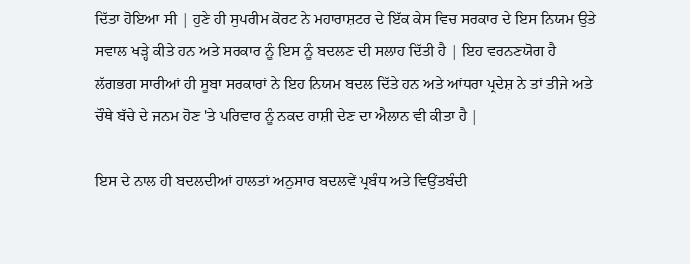ਦਿੱਤਾ ਹੋਇਆ ਸੀ | ਹੁਣੇ ਹੀ ਸੁਪਰੀਮ ਕੋਰਟ ਨੇ ਮਹਾਰਾਸ਼ਟਰ ਦੇ ਇੱਕ ਕੇਸ ਵਿਚ ਸਰਕਾਰ ਦੇ ਇਸ ਨਿਯਮ ਉਤੇ ਸਵਾਲ ਖੜ੍ਹੇ ਕੀਤੇ ਹਨ ਅਤੇ ਸਰਕਾਰ ਨੂੰ ਇਸ ਨੂੰ ਬਦਲਣ ਦੀ ਸਲਾਹ ਦਿੱਤੀ ਹੈ | ਇਹ ਵਰਨਣਯੋਗ ਹੈ ਲੱਗਭਗ ਸਾਰੀਆਂ ਹੀ ਸੂਬਾ ਸਰਕਾਰਾਂ ਨੇ ਇਹ ਨਿਯਮ ਬਦਲ ਦਿੱਤੇ ਹਨ ਅਤੇ ਆਂਧਰਾ ਪ੍ਰਦੇਸ਼ ਨੇ ਤਾਂ ਤੀਜੇ ਅਤੇ ਚੌਥੇ ਬੱਚੇ ਦੇ ਜਨਮ ਹੋਣ 'ਤੇ ਪਰਿਵਾਰ ਨੂੰ ਨਕਦ ਰਾਸ਼ੀ ਦੇਣ ਦਾ ਐਲਾਨ ਵੀ ਕੀਤਾ ਹੈ |

ਇਸ ਦੇ ਨਾਲ ਹੀ ਬਦਲਦੀਆਂ ਹਾਲਤਾਂ ਅਨੁਸਾਰ ਬਦਲਵੇਂ ਪ੍ਰਬੰਧ ਅਤੇ ਵਿਉਂਤਬੰਦੀ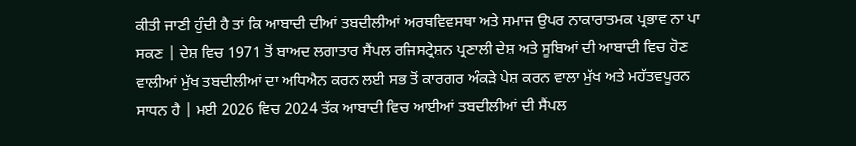ਕੀਤੀ ਜਾਣੀ ਹੁੰਦੀ ਹੈ ਤਾਂ ਕਿ ਆਬਾਦੀ ਦੀਆਂ ਤਬਦੀਲੀਆਂ ਅਰਥਵਿਵਸਥਾ ਅਤੇ ਸਮਾਜ ਉਪਰ ਨਾਕਾਰਾਤਮਕ ਪ੍ਰਭਾਵ ਨਾ ਪਾ ਸਕਣ | ਦੇਸ਼ ਵਿਚ 1971 ਤੋਂ ਬਾਅਦ ਲਗਾਤਾਰ ਸੈਂਪਲ ਰਜਿਸਟ੍ਰੇਸ਼ਨ ਪ੍ਰਣਾਲੀ ਦੇਸ਼ ਅਤੇ ਸੂਬਿਆਂ ਦੀ ਆਬਾਦੀ ਵਿਚ ਹੋਣ ਵਾਲੀਆਂ ਮੁੱਖ ਤਬਦੀਲੀਆਂ ਦਾ ਅਧਿਐਨ ਕਰਨ ਲਈ ਸਭ ਤੋਂ ਕਾਰਗਰ ਅੰਕੜੇ ਪੇਸ਼ ਕਰਨ ਵਾਲਾ ਮੁੱਖ ਅਤੇ ਮਹੱਤਵਪੂਰਨ ਸਾਧਨ ਹੈ | ਮਈ 2026 ਵਿਚ 2024 ਤੱਕ ਆਬਾਦੀ ਵਿਚ ਆਈਆਂ ਤਬਦੀਲੀਆਂ ਦੀ ਸੈਂਪਲ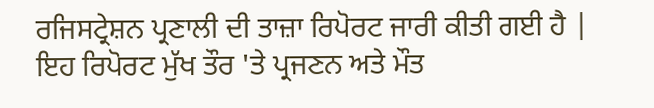ਰਜਿਸਟ੍ਰੇਸ਼ਨ ਪ੍ਰਣਾਲੀ ਦੀ ਤਾਜ਼ਾ ਰਿਪੋਰਟ ਜਾਰੀ ਕੀਤੀ ਗਈ ਹੈ | ਇਹ ਰਿਪੋਰਟ ਮੁੱਖ ਤੌਰ 'ਤੇ ਪ੍ਰਜਣਨ ਅਤੇ ਮੌਤ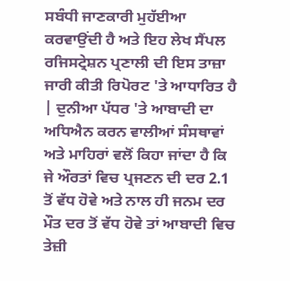ਸਬੰਧੀ ਜਾਣਕਾਰੀ ਮੁਹੱਈਆ ਕਰਵਾਉਂਦੀ ਹੈ ਅਤੇ ਇਹ ਲੇਖ ਸੈਂਪਲ ਰਜਿਸਟ੍ਰੇਸ਼ਨ ਪ੍ਰਣਾਲੀ ਦੀ ਇਸ ਤਾਜ਼ਾ ਜਾਰੀ ਕੀਤੀ ਰਿਪੋਰਟ 'ਤੇ ਆਧਾਰਿਤ ਹੈ | ਦੁਨੀਆ ਪੱਧਰ 'ਤੇ ਆਬਾਦੀ ਦਾ ਅਧਿਐਨ ਕਰਨ ਵਾਲੀਆਂ ਸੰਸਥਾਵਾਂ ਅਤੇ ਮਾਹਿਰਾਂ ਵਲੋਂ ਕਿਹਾ ਜਾਂਦਾ ਹੈ ਕਿ ਜੇ ਔਰਤਾਂ ਵਿਚ ਪ੍ਰਜਣਨ ਦੀ ਦਰ 2.1 ਤੋਂ ਵੱਧ ਹੋਵੇ ਅਤੇ ਨਾਲ ਹੀ ਜਨਮ ਦਰ ਮੌਤ ਦਰ ਤੋਂ ਵੱਧ ਹੋਵੇ ਤਾਂ ਆਬਾਦੀ ਵਿਚ ਤੇਜ਼ੀ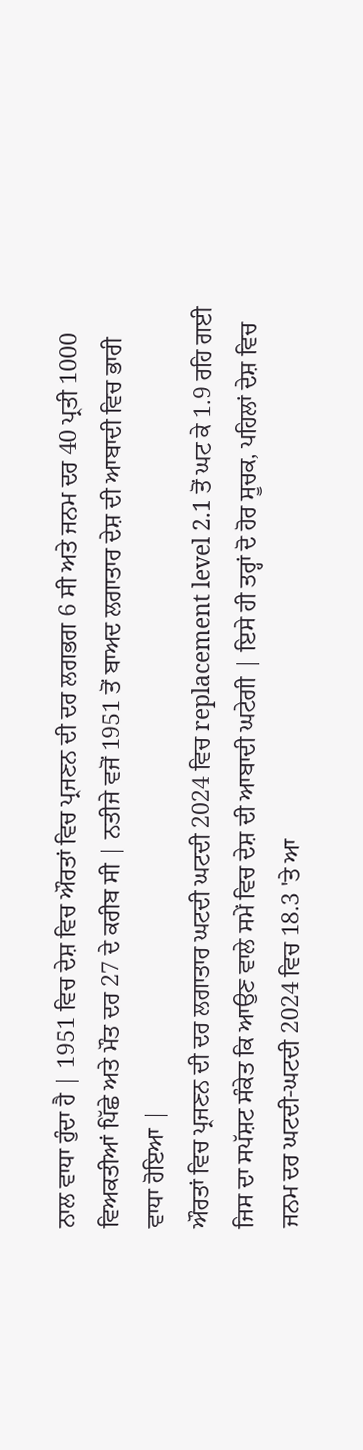ਨਾਲ ਵਾਧਾ ਹੁੰਦਾ ਹੈ | 1951 ਵਿਚ ਦੇਸ਼ ਵਿਚ ਔਰਤਾਂ ਵਿਚ ਪ੍ਰਜਣਨ ਦੀ ਦਰ ਲਗਭਗ 6 ਸੀ ਅਤੇ ਜਨਮ ਦਰ 40 ਪ੍ਰਤੀ 1000 ਵਿਅਕਤੀਆਂ ਪਿੱਛੇ ਅਤੇ ਮੌਤ ਦਰ 27 ਦੇ ਕਰੀਬ ਸੀ | ਨਤੀਜੇ ਵਜੋਂ 1951 ਤੋਂ ਬਾਅਦ ਲਗਾਤਾਰ ਦੇਸ਼ ਦੀ ਆਬਾਦੀ ਵਿਚ ਭਾਰੀ ਵਾਧਾ ਹੋਇਆ |
ਔਰਤਾਂ ਵਿਚ ਪ੍ਰਜਣਨ ਦੀ ਦਰ ਲਗਾਤਾਰ ਘਟਦੀ ਘਟਦੀ 2024 ਵਿਚ replacement level 2.1 ਤੋਂ ਘਟ ਕੇ 1.9 ਰਹਿ ਗਈ ਜਿਸ ਦਾ ਸਪੱਸ਼ਟ ਸੰਕੇਤ ਕਿ ਆਉਣ ਵਾਲੇ ਸਮੇਂ ਵਿਚ ਦੇਸ਼ ਦੀ ਆਬਾਦੀ ਘਟੇਗੀ | ਇਸੇ ਹੀ ਤਰ੍ਹਾਂ ਦੋ ਹੋਰ ਸੂਚਕ, ਪਹਿਲਾਂ ਦੇਸ਼ ਵਿਚ ਜਨਮ ਦਰ ਘਟਦੀ-ਘਟਦੀ 2024 ਵਿਚ 18.3 'ਤੇ ਆ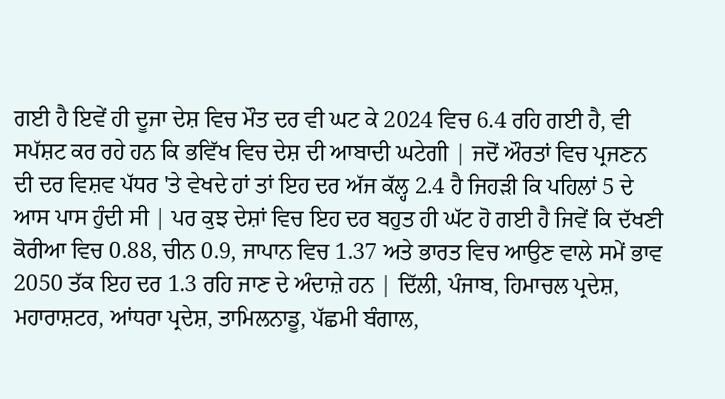ਗਈ ਹੈ ਇਵੇਂ ਹੀ ਦੂਜਾ ਦੇਸ਼ ਵਿਚ ਮੌਤ ਦਰ ਵੀ ਘਟ ਕੇ 2024 ਵਿਚ 6.4 ਰਹਿ ਗਈ ਹੈ, ਵੀ ਸਪੱਸ਼ਟ ਕਰ ਰਹੇ ਹਨ ਕਿ ਭਵਿੱਖ ਵਿਚ ਦੇਸ਼ ਦੀ ਆਬਾਦੀ ਘਟੇਗੀ | ਜਦੋਂ ਔਰਤਾਂ ਵਿਚ ਪ੍ਰਜਣਨ ਦੀ ਦਰ ਵਿਸ਼ਵ ਪੱਧਰ 'ਤੇ ਵੇਖਦੇ ਹਾਂ ਤਾਂ ਇਹ ਦਰ ਅੱਜ ਕੱਲ੍ਹ 2.4 ਹੈ ਜਿਹੜੀ ਕਿ ਪਹਿਲਾਂ 5 ਦੇ ਆਸ ਪਾਸ ਹੁੰਦੀ ਸੀ | ਪਰ ਕੁਝ ਦੇਸ਼ਾਂ ਵਿਚ ਇਹ ਦਰ ਬਹੁਤ ਹੀ ਘੱਟ ਹੋ ਗਈ ਹੈ ਜਿਵੇਂ ਕਿ ਦੱਖਣੀ ਕੋਰੀਆ ਵਿਚ 0.88, ਚੀਨ 0.9, ਜਾਪਾਨ ਵਿਚ 1.37 ਅਤੇ ਭਾਰਤ ਵਿਚ ਆਉਣ ਵਾਲੇ ਸਮੇਂ ਭਾਵ 2050 ਤੱਕ ਇਹ ਦਰ 1.3 ਰਹਿ ਜਾਣ ਦੇ ਅੰਦਾਜ਼ੇ ਹਨ | ਦਿੱਲੀ, ਪੰਜਾਬ, ਹਿਮਾਚਲ ਪ੍ਰਦੇਸ਼, ਮਹਾਰਾਸ਼ਟਰ, ਆਂਧਰਾ ਪ੍ਰਦੇਸ਼, ਤਾਮਿਲਨਾਡੂ, ਪੱਛਮੀ ਬੰਗਾਲ,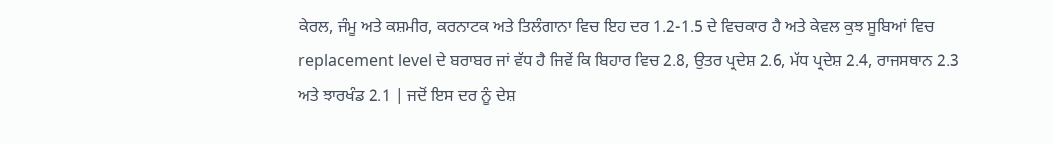ਕੇਰਲ, ਜੰਮੂ ਅਤੇ ਕਸ਼ਮੀਰ, ਕਰਨਾਟਕ ਅਤੇ ਤਿਲੰਗਾਨਾ ਵਿਚ ਇਹ ਦਰ 1.2-1.5 ਦੇ ਵਿਚਕਾਰ ਹੈ ਅਤੇ ਕੇਵਲ ਕੁਝ ਸੂਬਿਆਂ ਵਿਚ replacement level ਦੇ ਬਰਾਬਰ ਜਾਂ ਵੱਧ ਹੈ ਜਿਵੇਂ ਕਿ ਬਿਹਾਰ ਵਿਚ 2.8, ਉਤਰ ਪ੍ਰਦੇਸ਼ 2.6, ਮੱਧ ਪ੍ਰਦੇਸ਼ 2.4, ਰਾਜਸਥਾਨ 2.3 ਅਤੇ ਝਾਰਖੰਡ 2.1 | ਜਦੋਂ ਇਸ ਦਰ ਨੂੰ ਦੇਸ਼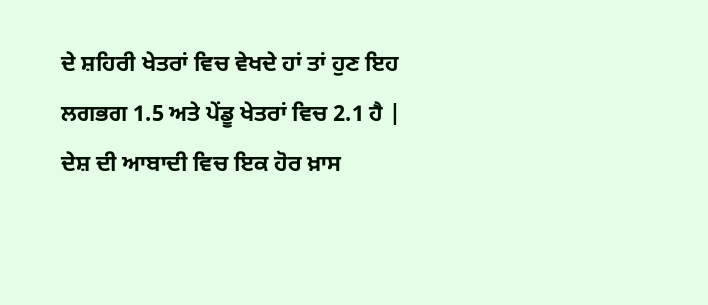ਦੇ ਸ਼ਹਿਰੀ ਖੇਤਰਾਂ ਵਿਚ ਵੇਖਦੇ ਹਾਂ ਤਾਂ ਹੁਣ ਇਹ ਲਗਭਗ 1.5 ਅਤੇ ਪੇਂਡੂ ਖੇਤਰਾਂ ਵਿਚ 2.1 ਹੈ |
ਦੇਸ਼ ਦੀ ਆਬਾਦੀ ਵਿਚ ਇਕ ਹੋਰ ਖ਼ਾਸ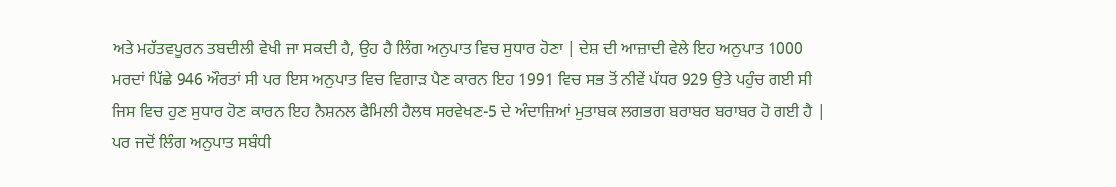ਅਤੇ ਮਹੱਤਵਪੂਰਨ ਤਬਦੀਲੀ ਵੇਖੀ ਜਾ ਸਕਦੀ ਹੈ, ਉਹ ਹੈ ਲਿੰਗ ਅਨੁਪਾਤ ਵਿਚ ਸੁਧਾਰ ਹੋਣਾ | ਦੇਸ਼ ਦੀ ਆਜ਼ਾਦੀ ਵੇਲੇ ਇਹ ਅਨੁਪਾਤ 1000 ਮਰਦਾਂ ਪਿੱਛੇ 946 ਔਰਤਾਂ ਸੀ ਪਰ ਇਸ ਅਨੁਪਾਤ ਵਿਚ ਵਿਗਾੜ ਪੈਣ ਕਾਰਨ ਇਹ 1991 ਵਿਚ ਸਭ ਤੋਂ ਨੀਵੇਂ ਪੱਧਰ 929 ਉਤੇ ਪਹੁੰਚ ਗਈ ਸੀ ਜਿਸ ਵਿਚ ਹੁਣ ਸੁਧਾਰ ਹੋਣ ਕਾਰਨ ਇਹ ਨੈਸ਼ਨਲ ਫੈਮਿਲੀ ਹੈਲਥ ਸਰਵੇਖਣ-5 ਦੇ ਅੰਦਾਜ਼ਿਆਂ ਮੁਤਾਬਕ ਲਗਭਗ ਬਰਾਬਰ ਬਰਾਬਰ ਹੋ ਗਈ ਹੈ | ਪਰ ਜਦੋਂ ਲਿੰਗ ਅਨੁਪਾਤ ਸਬੰਧੀ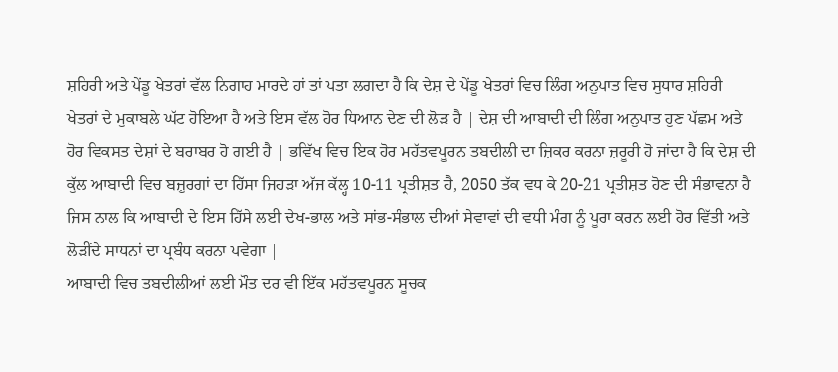ਸ਼ਹਿਰੀ ਅਤੇ ਪੇਂਡੂ ਖੇਤਰਾਂ ਵੱਲ ਨਿਗਾਹ ਮਾਰਦੇ ਹਾਂ ਤਾਂ ਪਤਾ ਲਗਦਾ ਹੈ ਕਿ ਦੇਸ਼ ਦੇ ਪੇਂਡੂ ਖੇਤਰਾਂ ਵਿਚ ਲਿੰਗ ਅਨੁਪਾਤ ਵਿਚ ਸੁਧਾਰ ਸ਼ਹਿਰੀ ਖੇਤਰਾਂ ਦੇ ਮੁਕਾਬਲੇ ਘੱਟ ਹੋਇਆ ਹੈ ਅਤੇ ਇਸ ਵੱਲ ਹੋਰ ਧਿਆਨ ਦੇਣ ਦੀ ਲੋੜ ਹੈ | ਦੇਸ਼ ਦੀ ਆਬਾਦੀ ਦੀ ਲਿੰਗ ਅਨੁਪਾਤ ਹੁਣ ਪੱਛਮ ਅਤੇ ਹੋਰ ਵਿਕਸਤ ਦੇਸ਼ਾਂ ਦੇ ਬਰਾਬਰ ਹੋ ਗਈ ਹੈ | ਭਵਿੱਖ ਵਿਚ ਇਕ ਹੋਰ ਮਹੱਤਵਪੂਰਨ ਤਬਦੀਲੀ ਦਾ ਜ਼ਿਕਰ ਕਰਨਾ ਜ਼ਰੂਰੀ ਹੋ ਜਾਂਦਾ ਹੈ ਕਿ ਦੇਸ਼ ਦੀ ਕੁੱਲ ਆਬਾਦੀ ਵਿਚ ਬਜ਼ੁਰਗਾਂ ਦਾ ਹਿੱਸਾ ਜਿਹੜਾ ਅੱਜ ਕੱਲ੍ਹ 10-11 ਪ੍ਰਤੀਸ਼ਤ ਹੈ, 2050 ਤੱਕ ਵਧ ਕੇ 20-21 ਪ੍ਰਤੀਸ਼ਤ ਹੋਣ ਦੀ ਸੰਭਾਵਨਾ ਹੈ ਜਿਸ ਨਾਲ ਕਿ ਆਬਾਦੀ ਦੇ ਇਸ ਹਿੱਸੇ ਲਈ ਦੇਖ-ਭਾਲ ਅਤੇ ਸਾਂਭ-ਸੰਭਾਲ ਦੀਆਂ ਸੇਵਾਵਾਂ ਦੀ ਵਧੀ ਮੰਗ ਨੂੰ ਪੂਰਾ ਕਰਨ ਲਈ ਹੋਰ ਵਿੱਤੀ ਅਤੇ ਲੋੜੀਂਦੇ ਸਾਧਨਾਂ ਦਾ ਪ੍ਰਬੰਧ ਕਰਨਾ ਪਵੇਗਾ |
ਆਬਾਦੀ ਵਿਚ ਤਬਦੀਲੀਆਂ ਲਈ ਮੌਤ ਦਰ ਵੀ ਇੱਕ ਮਹੱਤਵਪੂਰਨ ਸੂਚਕ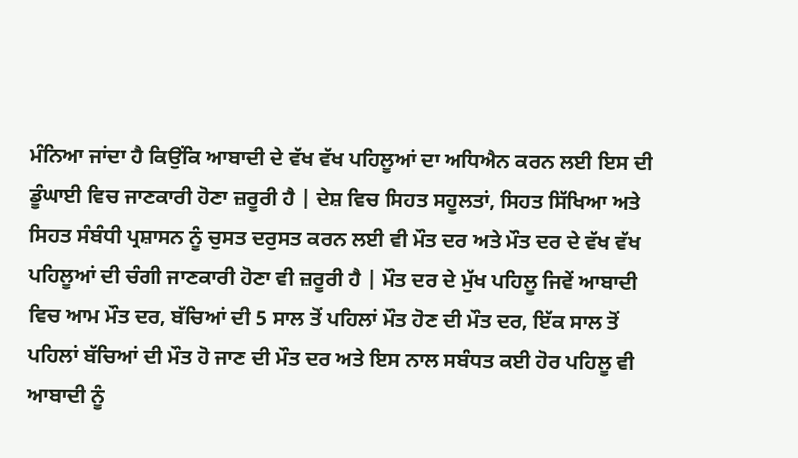ਮੰਨਿਆ ਜਾਂਦਾ ਹੈ ਕਿਉਂਕਿ ਆਬਾਦੀ ਦੇ ਵੱਖ ਵੱਖ ਪਹਿਲੂਆਂ ਦਾ ਅਧਿਐਨ ਕਰਨ ਲਈ ਇਸ ਦੀ ਡੂੰਘਾਈ ਵਿਚ ਜਾਣਕਾਰੀ ਹੋਣਾ ਜ਼ਰੂਰੀ ਹੈ | ਦੇਸ਼ ਵਿਚ ਸਿਹਤ ਸਹੂਲਤਾਂ, ਸਿਹਤ ਸਿੱਖਿਆ ਅਤੇ ਸਿਹਤ ਸੰਬੰਧੀ ਪ੍ਰਸ਼ਾਸਨ ਨੂੰ ਚੁਸਤ ਦਰੁਸਤ ਕਰਨ ਲਈ ਵੀ ਮੌਤ ਦਰ ਅਤੇ ਮੌਤ ਦਰ ਦੇ ਵੱਖ ਵੱਖ ਪਹਿਲੂਆਂ ਦੀ ਚੰਗੀ ਜਾਣਕਾਰੀ ਹੋਣਾ ਵੀ ਜ਼ਰੂਰੀ ਹੈ | ਮੌਤ ਦਰ ਦੇ ਮੁੱਖ ਪਹਿਲੂ ਜਿਵੇਂ ਆਬਾਦੀ ਵਿਚ ਆਮ ਮੌਤ ਦਰ, ਬੱਚਿਆਂ ਦੀ 5 ਸਾਲ ਤੋਂ ਪਹਿਲਾਂ ਮੌਤ ਹੋਣ ਦੀ ਮੌਤ ਦਰ, ਇੱਕ ਸਾਲ ਤੋਂ ਪਹਿਲਾਂ ਬੱਚਿਆਂ ਦੀ ਮੌਤ ਹੋ ਜਾਣ ਦੀ ਮੌਤ ਦਰ ਅਤੇ ਇਸ ਨਾਲ ਸਬੰਧਤ ਕਈ ਹੋਰ ਪਹਿਲੂ ਵੀ ਆਬਾਦੀ ਨੂੰ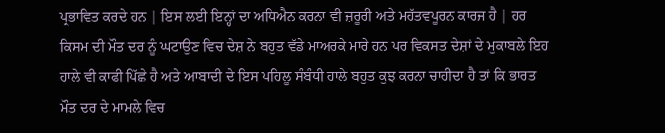ਪ੍ਰਭਾਵਿਤ ਕਰਦੇ ਹਨ | ਇਸ ਲਈ ਇਨ੍ਹਾਂ ਦਾ ਅਧਿਐਨ ਕਰਨਾ ਵੀ ਜ਼ਰੂਰੀ ਅਤੇ ਮਹੱਤਵਪੂਰਨ ਕਾਰਜ ਹੈ | ਹਰ ਕਿਸਮ ਦੀ ਮੌਤ ਦਰ ਨੂੰ ਘਟਾਉਣ ਵਿਚ ਦੇਸ਼ ਨੇ ਬਹੁਤ ਵੱਡੇ ਮਾਅਰਕੇ ਮਾਰੇ ਹਨ ਪਰ ਵਿਕਸਤ ਦੇਸ਼ਾਂ ਦੇ ਮੁਕਾਬਲੇ ਇਹ ਹਾਲੇ ਵੀ ਕਾਫੀ ਪਿੱਛੇ ਹੈ ਅਤੇ ਆਬਾਦੀ ਦੇ ਇਸ ਪਹਿਲੂ ਸੰਬੰਧੀ ਹਾਲੇ ਬਹੁਤ ਕੁਝ ਕਰਨਾ ਚਾਹੀਦਾ ਹੈ ਤਾਂ ਕਿ ਭਾਰਤ ਮੌਤ ਦਰ ਦੇ ਮਾਮਲੇ ਵਿਚ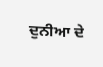ਦੁਨੀਆ ਦੇ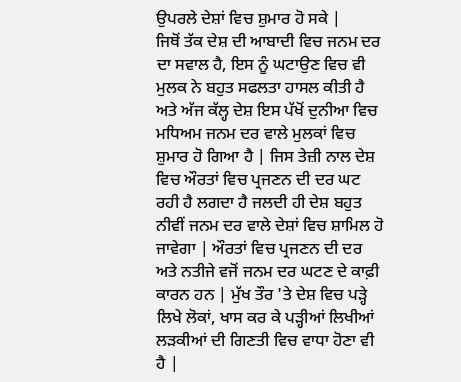ਉਪਰਲੇ ਦੇਸ਼ਾਂ ਵਿਚ ਸ਼ੁਮਾਰ ਹੋ ਸਕੇ |
ਜਿਥੋਂ ਤੱਕ ਦੇਸ਼ ਦੀ ਆਬਾਦੀ ਵਿਚ ਜਨਮ ਦਰ ਦਾ ਸਵਾਲ ਹੈ, ਇਸ ਨੂੰ ਘਟਾਉਣ ਵਿਚ ਵੀ ਮੁਲਕ ਨੇ ਬਹੁਤ ਸਫਲਤਾ ਹਾਸਲ ਕੀਤੀ ਹੈ ਅਤੇ ਅੱਜ ਕੱਲ੍ਹ ਦੇਸ਼ ਇਸ ਪੱਖੋਂ ਦੁਨੀਆ ਵਿਚ ਮਧਿਅਮ ਜਨਮ ਦਰ ਵਾਲੇ ਮੁਲਕਾਂ ਵਿਚ ਸ਼ੁਮਾਰ ਹੋ ਗਿਆ ਹੈ | ਜਿਸ ਤੇਜ਼ੀ ਨਾਲ ਦੇਸ਼ ਵਿਚ ਔਰਤਾਂ ਵਿਚ ਪ੍ਰਜਣਨ ਦੀ ਦਰ ਘਟ ਰਹੀ ਹੈ ਲਗਦਾ ਹੈ ਜਲਦੀ ਹੀ ਦੇਸ਼ ਬਹੁਤ ਨੀਵੀਂ ਜਨਮ ਦਰ ਵਾਲੇ ਦੇਸ਼ਾਂ ਵਿਚ ਸ਼ਾਮਿਲ ਹੋ ਜਾਵੇਗਾ | ਔਰਤਾਂ ਵਿਚ ਪ੍ਰਜਣਨ ਦੀ ਦਰ ਅਤੇ ਨਤੀਜੇ ਵਜੋਂ ਜਨਮ ਦਰ ਘਟਣ ਦੇ ਕਾਫ਼ੀ ਕਾਰਨ ਹਨ | ਮੁੱਖ ਤੌਰ 'ਤੇ ਦੇਸ਼ ਵਿਚ ਪੜ੍ਹੇ ਲਿਖੇ ਲੋਕਾਂ, ਖਾਸ ਕਰ ਕੇ ਪੜ੍ਹੀਆਂ ਲਿਖੀਆਂ ਲੜਕੀਆਂ ਦੀ ਗਿਣਤੀ ਵਿਚ ਵਾਧਾ ਹੋਣਾ ਵੀ ਹੈ |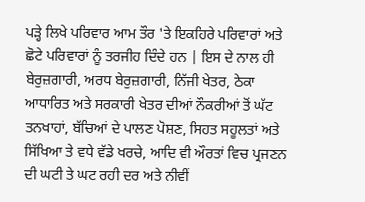ਪੜ੍ਹੇ ਲਿਖੇ ਪਰਿਵਾਰ ਆਮ ਤੌਰ 'ਤੇ ਇਕਹਿਰੇ ਪਰਿਵਾਰਾਂ ਅਤੇ ਛੋਟੇ ਪਰਿਵਾਰਾਂ ਨੂੰ ਤਰਜੀਹ ਦਿੰਦੇ ਹਨ | ਇਸ ਦੇ ਨਾਲ ਹੀ ਬੇਰੁਜ਼ਗਾਰੀ, ਅਰਧ ਬੇਰੁਜ਼ਗਾਰੀ, ਨਿੱਜੀ ਖੇਤਰ, ਠੇਕਾ ਆਧਾਰਿਤ ਅਤੇ ਸਰਕਾਰੀ ਖੇਤਰ ਦੀਆਂ ਨੌਕਰੀਆਂ ਤੋਂ ਘੱਟ ਤਨਖਾਹਾਂ, ਬੱਚਿਆਂ ਦੇ ਪਾਲਣ ਪੋਸ਼ਣ, ਸਿਹਤ ਸਹੂਲਤਾਂ ਅਤੇ ਸਿੱਖਿਆ ਤੇ ਵਧੇ ਵੱਡੇ ਖਰਚੇ, ਆਦਿ ਵੀ ਔਰਤਾਂ ਵਿਚ ਪ੍ਰਜਣਨ ਦੀ ਘਟੀ ਤੇ ਘਟ ਰਹੀ ਦਰ ਅਤੇ ਨੀਵੀਂ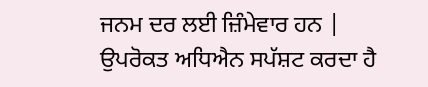ਜਨਮ ਦਰ ਲਈ ਜ਼ਿੰਮੇਵਾਰ ਹਨ |
ਉਪਰੋਕਤ ਅਧਿਐਨ ਸਪੱਸ਼ਟ ਕਰਦਾ ਹੈ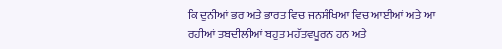ਕਿ ਦੁਨੀਆਂ ਭਰ ਅਤੇ ਭਾਰਤ ਵਿਚ ਜਨਸੰਖਿਆ ਵਿਚ ਆਈਆਂ ਅਤੇ ਆ ਰਹੀਆਂ ਤਬਦੀਲੀਆਂ ਬਹੁਤ ਮਹੱਤਵਪੂਰਨ ਹਨ ਅਤੇ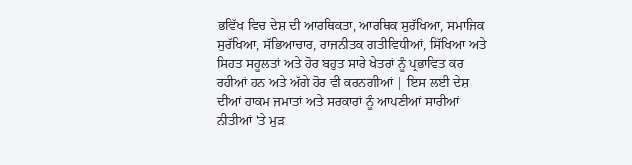ਭਵਿੱਖ ਵਿਚ ਦੇਸ਼ ਦੀ ਆਰਥਿਕਤਾ, ਆਰਥਿਕ ਸੁਰੱਖਿਆ, ਸਮਾਜਿਕ ਸੁਰੱਖਿਆ, ਸੱਭਿਆਚਾਰ, ਰਾਜਨੀਤਕ ਗਤੀਵਿਧੀਆਂ, ਸਿੱਖਿਆ ਅਤੇ ਸਿਹਤ ਸਹੂਲਤਾਂ ਅਤੇ ਹੋਰ ਬਹੁਤ ਸਾਰੇ ਖੇਤਰਾਂ ਨੂੰ ਪ੍ਰਭਾਵਿਤ ਕਰ ਰਹੀਆਂ ਹਨ ਅਤੇ ਅੱਗੇ ਹੋਰ ਵੀ ਕਰਨਗੀਆਂ | ਇਸ ਲਈ ਦੇਸ਼ ਦੀਆਂ ਹਾਕਮ ਜਮਾਤਾਂ ਅਤੇ ਸਰਕਾਰਾਂ ਨੂੰ ਆਪਣੀਆਂ ਸਾਰੀਆਂ ਨੀਤੀਆਂ 'ਤੇ ਮੁੜ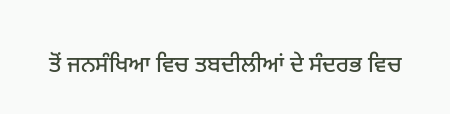ਤੋਂ ਜਨਸੰਖਿਆ ਵਿਚ ਤਬਦੀਲੀਆਂ ਦੇ ਸੰਦਰਭ ਵਿਚ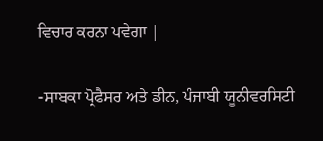ਵਿਚਾਰ ਕਰਨਾ ਪਵੇਗਾ |

-ਸਾਬਕਾ ਪ੍ਰੋਫੈਸਰ ਅਤੇ ਡੀਨ, ਪੰਜਾਬੀ ਯੂਨੀਵਰਸਿਟੀ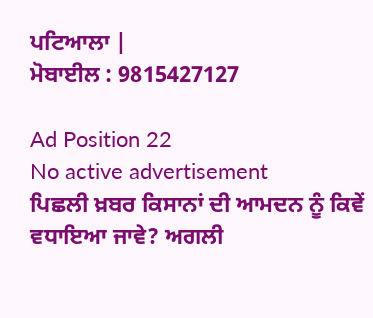ਪਟਿਆਲਾ |
ਮੋਬਾਈਲ : 9815427127

Ad Position 22
No active advertisement
ਪਿਛਲੀ ਖ਼ਬਰ ਕਿਸਾਨਾਂ ਦੀ ਆਮਦਨ ਨੂੰ ਕਿਵੇਂ ਵਧਾਇਆ ਜਾਵੇ? ਅਗਲੀ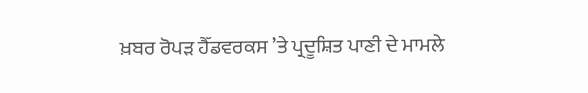ਖ਼ਬਰ ਰੋਪੜ ਹੈੱਡਵਰਕਸ ’ਤੇ ਪ੍ਰਦੂਸ਼ਿਤ ਪਾਣੀ ਦੇ ਮਾਮਲੇ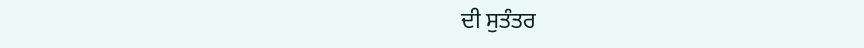ਦੀ ਸੁਤੰਤਰ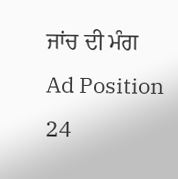ਜਾਂਚ ਦੀ ਮੰਗ
Ad Position 24